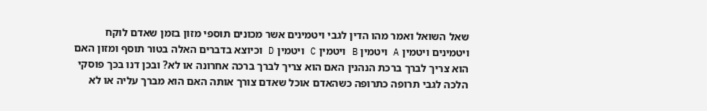שאל השואל ואמר מהו הדין לגבי ויטמינים אשר מכונים תוספי מזון בזמן שאדם לוקח ויטמינים ויטמין A ויטמין B ויטמין C ויטמין D וכיוצא בדברים האלה בטור תוסף ומזון האם הוא צריך לברך ברכת הנהנין האם הוא צריך לברך ברכה אחרונה או לא? ובכן דנו בכך פוסקי הלכה לגבי תרופה כתרופה כשהאדם אוכל שאדם צורך אותה האם הוא מברך עליה או לא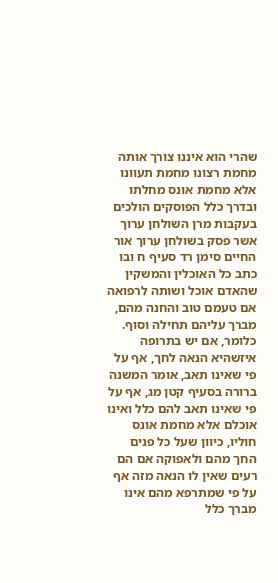שהרי הוא איננו צורך אותה מחמת רצונו מחמת תעוונו אלא מחמת אונס מחלתו ובדרך כלל הפוסקים הולכים בעקבות מרן השולחן ערוך אשר פסק בשולחן ערוך אור החיים סימן רד סעיף ח ובו כתב כל האוכלין והמשקין שהאדם אוכל ושותה לרפואה אם טעמם טוב והחנה מהם, מברך עליהם תחילה וסוף. כלומר, אם יש בתרופה איזשהיא הנאה לחך, אף על פי שאינו תאב, אומר המשנה ברורה בסעיף קטן מג, אף על פי שאינו תאב להם כלל ואינו אוכלם אלא מחמת אונס חוליו, כיוון שעל כל פנים החך מהם ולאפוקה אם הם רעים שאין לו הנאה מזה אף על פי שמתרפא מהם אינו מברך כלל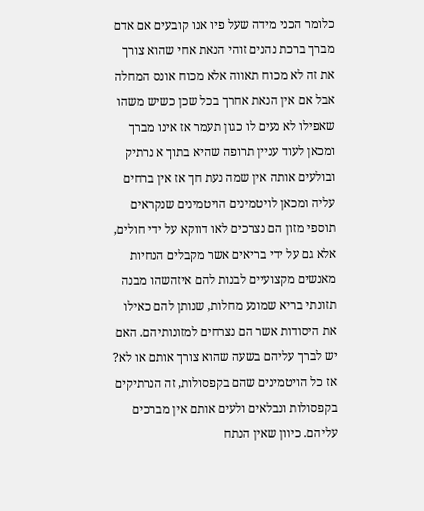כלומר הכני מידה שעל פיו אנו קובעים אם אדם מברך ברכת נהנים זוהי הנאת אחי שהוא צורך את זה לא מכוח תאווה אלא מכוח אונס המחלה אבל אם אין הנאת אחרך בכל שכן כשיש משהו שאפילו לא נעים לו כגון תעמר אז אינו מברך ומכאן לעוד עניין תרופה שהיא בתוך א נרתיק ובולעים אותה אין שמה נעת חך אז אין ברחים עליה ומכאן לויטמינים הויטמינים שנקראים תוספי מזון הם נצרכים לאו דווקא על ידי חולים, אלא גם על ידי בריאים אשר מקבלים הנחיות מאנשים מקצועיים לבנות להם איזהשהו מבנה תזונתי בריא שמונע מחלות, שנותן להם כאילו את היסודות אשר הם נצרחים למזונותיהם. האם יש לברך עליהם בשעה שהוא צורך אותם או לא? אז כל הויטמינים שהם בקפסולות, זה הנרתיקים בקפסולות ונבלאים ולעים אותם אין מברכים עליהם. כיוון שאין הנתח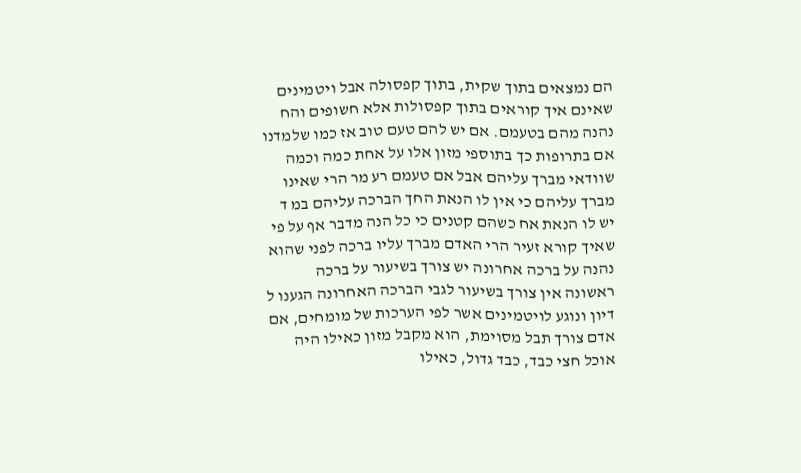הם נמצאים בתוך שקית, בתוך קפסולה אבל ויטמינים שאינם איך קוראים בתוך קפסולות אלא חשופים והח נהנה מהם בטעמם. אם יש להם טעם טוב אז כמו שלמדנו אם בתרופות כך בתוספי מזון אלו על אחת כמה וכמה שוודאי מברך עליהם אבל אם טעמם רע מר הרי שאינו מברך עליהם כי אין לו הנאת החך הברכה עליהם במ ד יש לו הנאת אח כשהם קטנים כי כל הנה מדבר אף על פי שאיך קורא זעיר הרי האדם מברך עליו ברכה לפני שהוא נהנה על ברכה אחרונה יש צורך בשיעור על ברכה ראשונה אין צורך בשיעור לגבי הברכה האחרונה הגענו ל דיון ונוגע לויטמינים אשר לפי הערכות של מומחים, אם אדם צורך תבל מסוימת, הוא מקבל מזון כאילו היה אוכל חצי כבד, כבד גדול, כאילו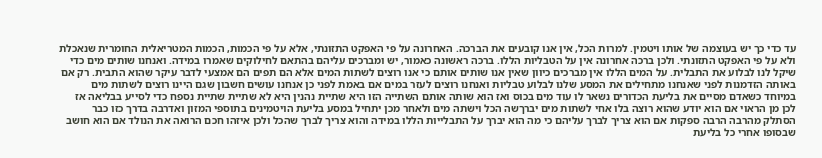עד כדי כך יש בעוצמה של אותו ויטמין. למרות הכל, אין אנו קובעים את הברכה. האחרונה על פי האפקט התזונתי, אלא על פי הכמות, הכמות המטריאלית החומרית שנאכלת ולא על פי האפקט התזונתי. ולכן ברכה אחרונה אין על הטבליות הללו. ברכה ראשונה כאמור, יש ומברכים עליהם בהתאם לחילוקים שאמרו במידה. ואנחנו שותים מים כדי שיקל לנו לבלוע את התבלית. על המים הללו אין מברכים כיוון שאין אנו שותים אותם כי אנו רוצים לשתות המים אלא הם תפים הם אמצעי לדבר עיקר שהוא התבית. רק אם באותה הזדמנות לפני שאנחנו מתחילים את המסע שלנו לבלוע טבליות ואנחנו רוצים לעזר במים אם באמת לפני כן אנחנו עושים חשבון שגם היינו רוצים לשתות מים במיוחד כשאדם מסיים את בליעת הכדורים נשאר לו עוד מים בכוס ואז הוא שותה אותם השתייה הזו היא שתיית נהנין היא לא שתיית שתיית נספח כדי לסייע בבליאה אז לכן מן הראוי אם הוא יודע שהוא רוצה בלו אחי לשתות מים יברךשה הכל וישתה מים ולאחר מכן יתחיל במסע בליעת הויטמינים בתוספי המזון ואדרבה בדרך כזו כבר הסתלק מהרבה הרבה ספקות אם הוא צריך לברך עליהם כי מה הוא יברך על התבלייות הללו במידה והוא צריך לברך שהכל ולכן איזהו חכם הרואה את הנולד אם הוא חושב שבסופו אחרי כל בליעת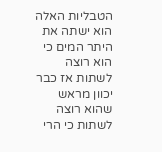הטבליות האלה הוא ישתה את היתר המים כי הוא רוצה לשתות אז כבר יכוון מראש שהוא רוצה לשתות כי הרי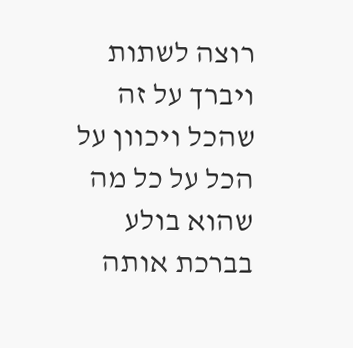רוצה לשתות ויברך על זה שהכל ויכוון על הכל על כל מה שהוא בולע בברכת אותה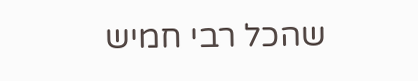שהכל רבי חמיש